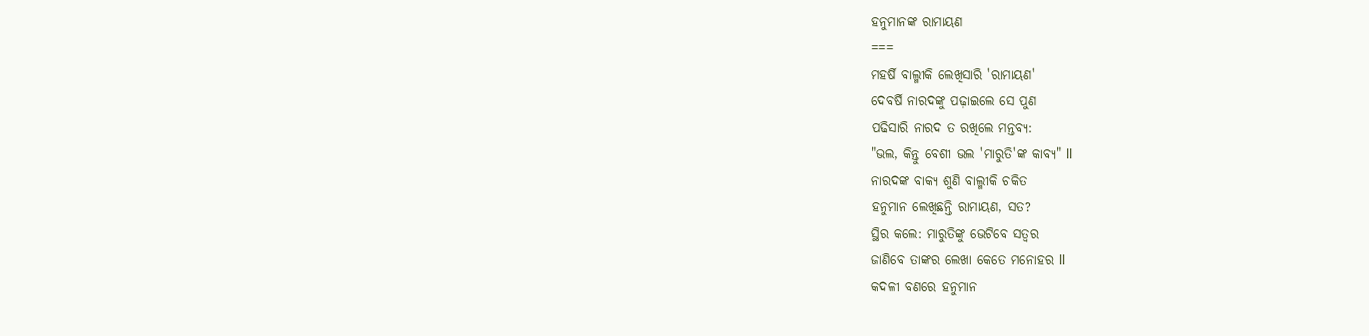ହନୁମାନଙ୍କ ରାମାୟଣ
===
ମହର୍ଷି ବାଲ୍ମୀକି ଲେଖିସାରି 'ରାମାୟଣ'
ଦେବର୍ଷି ନାରଦଙ୍କୁ ପଢ଼ାଇଲେ ସେ ପୁଣ
ପଢିସାରି ନାରଦ ତ ରଖିଲେ ମନ୍ତବ୍ୟ:
"ଭଲ, କିନ୍ତୁ ବେଶୀ ଭଲ 'ମାରୁତି'ଙ୍କ କାବ୍ୟ" ll
ନାରଦଙ୍କ ବାକ୍ୟ ଶୁଣି ବାଲ୍ମୀକି ଚକିତ
ହନୁମାନ ଲେଖିଛନ୍ତି ରାମାୟଣ, ସତ?
ସ୍ଥିର କଲେ: ମାରୁତିଙ୍କୁ ଭେଟିବେ ସତ୍ୱର
ଜାଣିବେ ତାଙ୍କର ଲେଖା କେତେ ମନୋହର ll
କଦଳୀ ବଣରେ ହନୁମାନ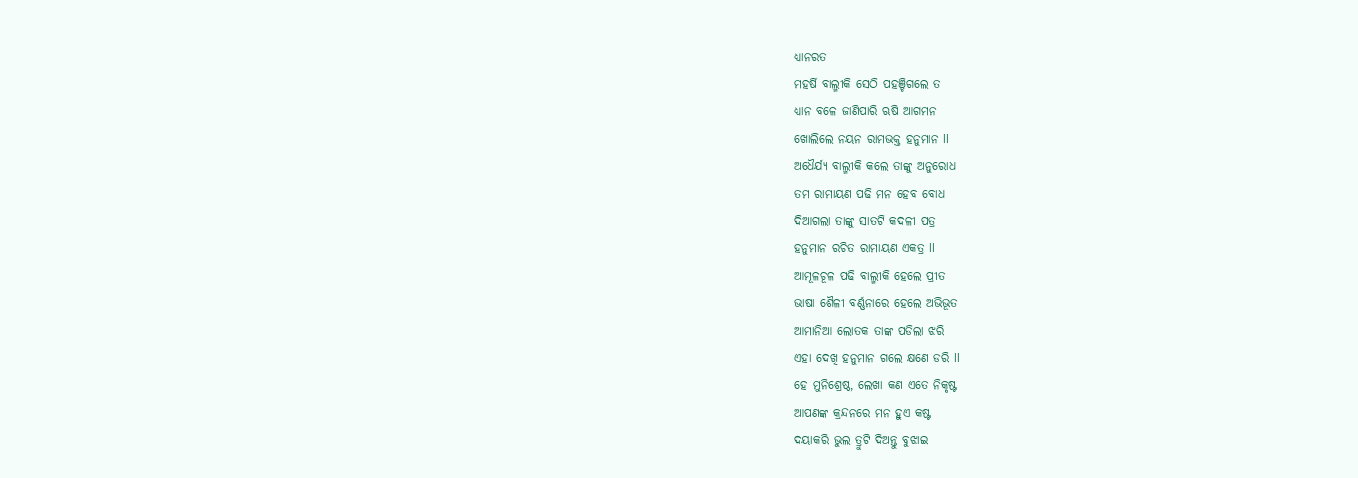ଧ୍ୟାନରତ
ମହର୍ଷି ବାଲ୍ମୀକି ସେଠି ପହଞ୍ଚିଗଲେ ତ
ଧ୍ୟାନ ବଳେ ଜାଣିପାରି ଋଷି ଆଗମନ
ଖୋଲିଲେ ନୟନ ରାମଭକ୍ତ ହନୁମାନ ll
ଅଧୈର୍ଯ୍ୟ ବାଲ୍ମୀକି କଲେ ତାଙ୍କୁ ଅନୁରୋଧ
ତମ ରାମାୟଣ ପଢି ମନ ହେବ ବୋଧ
ଦିଆଗଲା ତାଙ୍କୁ ସାତଟି କଦଳୀ ପତ୍ର
ହନୁମାନ ରଚିତ ରାମାୟଣ ଏକତ୍ର ll
ଆମୂଳଚୂଳ ପଢି ବାଲ୍ମୀକି ହେଲେ ପ୍ରୀତ
ଭାଷା ଶୈଳୀ ବର୍ଣ୍ଣନାରେ ହେଲେ ଅଭିଭୂତ
ଆମାନିଆ ଲୋତକ ତାଙ୍କ ପଡିଲା ଝରି
ଏହା ଦେଖି ହନୁମାନ ଗଲେ କ୍ଷଣେ ଡରି ll
ହେ ମୁନିଶ୍ରେଷ୍ଠ, ଲେଖା କଣ ଏତେ ନିକୃଷ୍ଟ
ଆପଣଙ୍କ କ୍ରନ୍ଦନରେ ମନ ହୁଏ କଷ୍ଟ
ଦୟାକରି ଭୁଲ ତ୍ରୁଟି ଦିଅନ୍ତୁ ବୁଝାଇ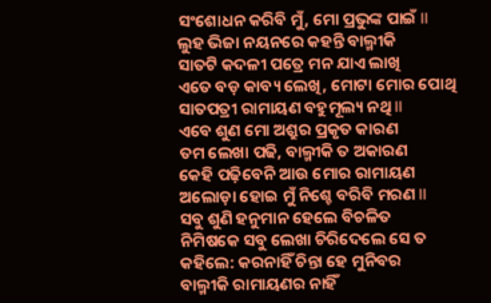ସଂଶୋଧନ କରିବି ମୁଁ, ମୋ ପ୍ରଭୁଙ୍କ ପାଇଁ ll
ଲୁହ ଭିଜା ନୟନରେ କହନ୍ତି ବାଲ୍ମୀକି
ସାତଟି କଦଳୀ ପତ୍ରେ ମନ ଯାଏ ଲାଖି
ଏତେ ବଡ଼ କାବ୍ୟ ଲେଖି, ମୋଟା ମୋର ପୋଥି
ସାତପତ୍ରୀ ରାମାୟଣ ବହୁମୂଲ୍ୟ ନଥି ll
ଏବେ ଶୁଣ ମୋ ଅଶ୍ରୁର ପ୍ରକୃତ କାରଣ
ତମ ଲେଖା ପଢି, ବାଲ୍ମୀକି ତ ଅକାରଣ
କେହି ପଢ଼ିବେନି ଆଉ ମୋର ରାମାୟଣ
ଅଲୋଡ଼ା ହୋଇ ମୁଁ ନିଶ୍ଚେ ବରିବି ମରଣ ll
ସବୁ ଶୁଣି ହନୁମାନ ହେଲେ ବିଚଳିତ
ନିମିଷକେ ସବୁ ଲେଖା ଚିରିଦେଲେ ସେ ତ
କହିଲେ: କରନାହିଁ ଚିନ୍ତା ହେ ମୁନିବର
ବାଲ୍ମୀକି ରାମାୟଣର ନାହିଁ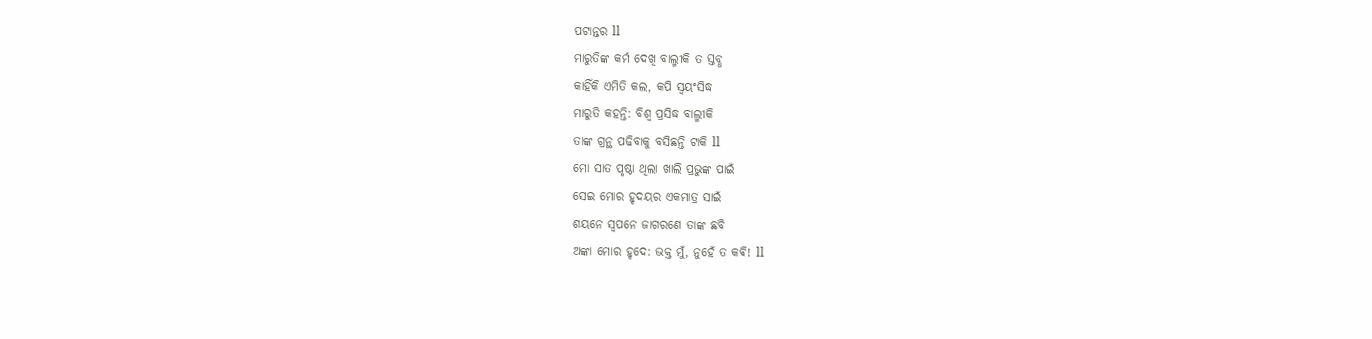ପଟାନ୍ତର ll
ମାରୁତିଙ୍କ କର୍ମ ଦେଖି ବାଲ୍ମୀକି ତ ସ୍ତବ୍ଧ
କାହିଁକି ଏମିତି କଲ, କପି ସ୍ୱୟଂସିଦ୍ଧ
ମାରୁତି କହନ୍ତି: ବିଶ୍ୱ ପ୍ରସିଦ୍ଧ ବାଲ୍ମୀକି
ତାଙ୍କ ଗ୍ରନ୍ଥ ପଢିବାକୁ ବସିଛନ୍ତି ଟାକି ll
ମୋ ସାତ ପୃଷ୍ଠା ଥିଲା ଖାଲି ପ୍ରଭୁଙ୍କ ପାଇଁ
ସେଇ ମୋର ହୃଦୟର ଏକମାତ୍ର ସାଇଁ
ଶୟନେ ସ୍ବପନେ ଜାଗରଣେ ତାଙ୍କ ଛବି
ଅଙ୍କା ମୋର ହୃଦେ: ଭକ୍ତ ମୁଁ, ନୁହେଁ ତ କଵି! ll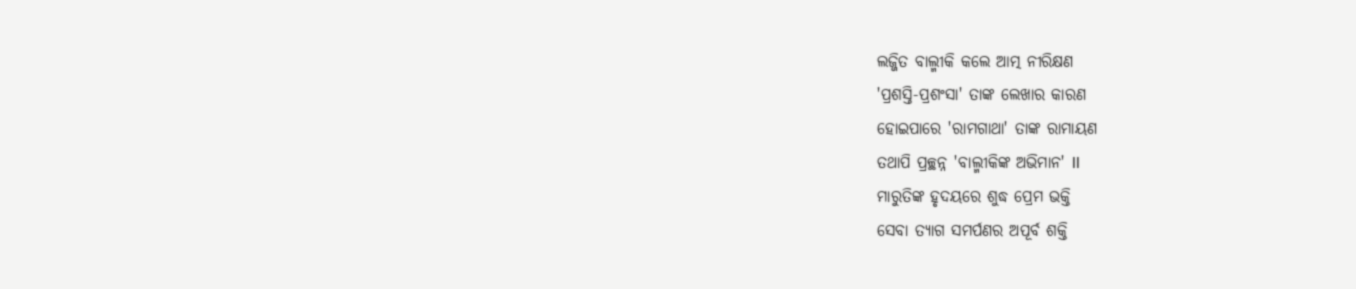ଲଜ୍ଜିତ ବାଲ୍ମୀକି କଲେ ଆତ୍ମ ନୀରିକ୍ଷଣ
'ପ୍ରଶସ୍ତି-ପ୍ରଶଂସା' ତାଙ୍କ ଲେଖାର କାରଣ
ହୋଇପାରେ 'ରାମଗାଥା' ତାଙ୍କ ରାମାୟଣ
ତଥାପି ପ୍ରଚ୍ଛନ୍ନ 'ବାଲ୍ମୀକିଙ୍କ ଅଭିମାନ' ll
ମାରୁତିଙ୍କ ହୃଦୟରେ ଶୁଦ୍ଧ ପ୍ରେମ ଭକ୍ତି
ସେବା ତ୍ୟାଗ ସମର୍ପଣର ଅପୂର୍ବ ଶକ୍ତି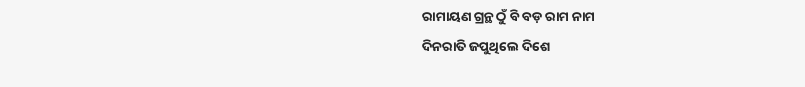ରାମାୟଣ ଗ୍ରନ୍ଥ ଠୁଁ ବି ବଡ଼ ରାମ ନାମ
ଦିନରାତି ଜପୁଥିଲେ ଦିଶେ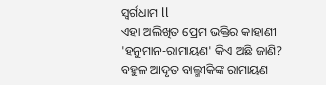ସ୍ୱର୍ଗଧାମ ll
ଏହା ଅଲିଖିତ ପ୍ରେମ ଭକ୍ତିର କାହାଣୀ
'ହନୁମାନ-ରାମାୟଣ' କିଏ ଅଛି ଜାଣି?
ବହୁଳ ଆଦୃତ ବାଲ୍ମୀକିଙ୍କ ରାମାୟଣ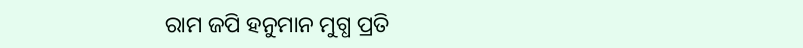ରାମ ଜପି ହନୁମାନ ମୁଗ୍ଧ ପ୍ରତି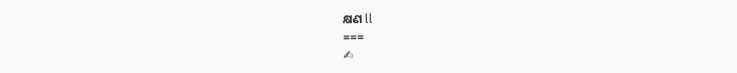କ୍ଷଣ ll
===
✍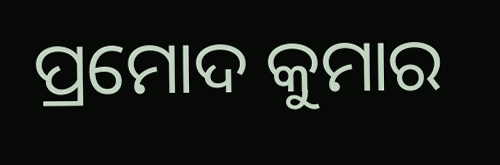ପ୍ରମୋଦ କୁମାର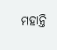ମହାନ୍ତି